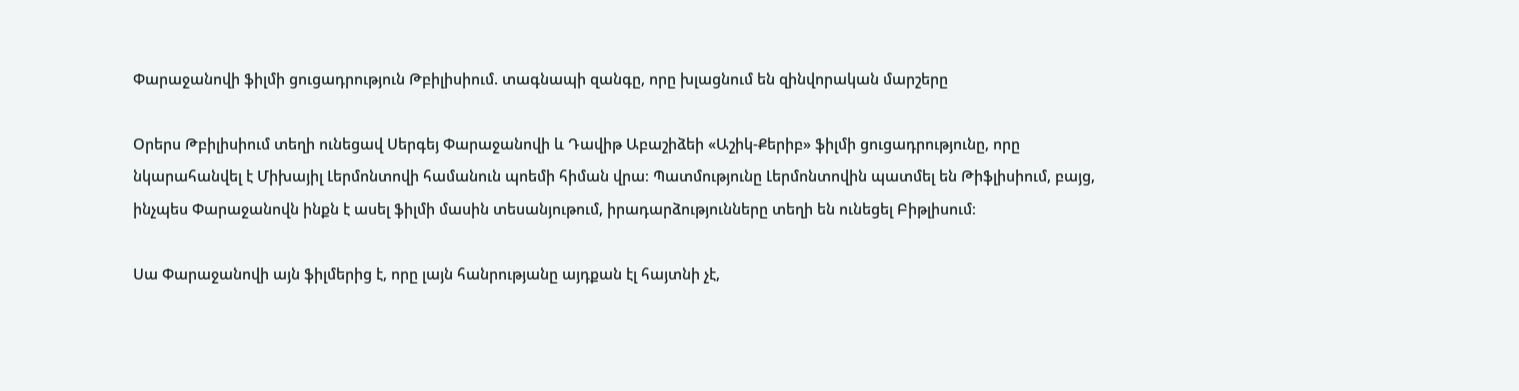Փարաջանովի ֆիլմի ցուցադրություն Թբիլիսիում. տագնապի զանգը, որը խլացնում են զինվորական մարշերը

Օրերս Թբիլիսիում տեղի ունեցավ Սերգեյ Փարաջանովի և Դավիթ Աբաշիձեի «Աշիկ-Քերիբ» ֆիլմի ցուցադրությունը, որը նկարահանվել է Միխայիլ Լերմոնտովի համանուն պոեմի հիման վրա։ Պատմությունը Լերմոնտովին պատմել են Թիֆլիսիում, բայց, ինչպես Փարաջանովն ինքն է ասել ֆիլմի մասին տեսանյութում, իրադարձությունները տեղի են ունեցել Բիթլիսում։

Սա Փարաջանովի այն ֆիլմերից է, որը լայն հանրությանը այդքան էլ հայտնի չէ,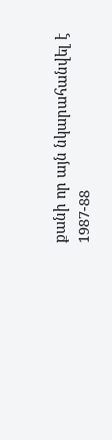քանի որ այն նկարահանվել է 1987-88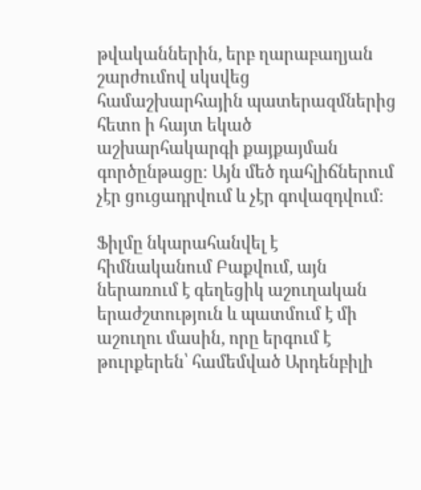թվականներին, երբ ղարաբաղյան շարժումով սկսվեց համաշխարհային պատերազմներից հետո ի հայտ եկած աշխարհակարգի քայքայման գործընթացը։ Այն մեծ դահլիճներում չէր ցուցադրվում և չէր գովազդվում։

Ֆիլմը նկարահանվել է հիմնականում Բաքվում, այն ներառում է գեղեցիկ աշուղական երաժշտություն և պատմում է մի աշուղու մասին, որը երգում է թուրքերեն՝ համեմված Արդենբիլի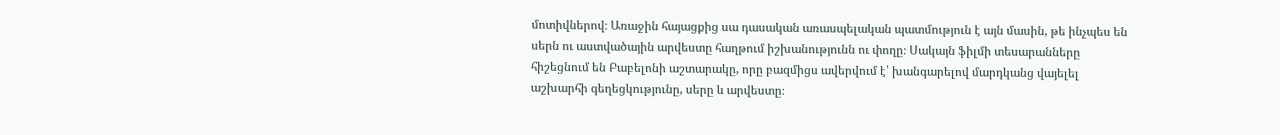մոտիվներով։ Առաջին հայացքից սա դասական առասպելական պատմություն է այն մասին, թե ինչպես են սերն ու աստվածային արվեստը հաղթում իշխանությունն ու փողը։ Սակայն ֆիլմի տեսարանները հիշեցնում են Բաբելոնի աշտարակը, որը բազմիցս ավերվում է՝ խանգարելով մարդկանց վայելել աշխարհի գեղեցկությունը, սերը և արվեստը։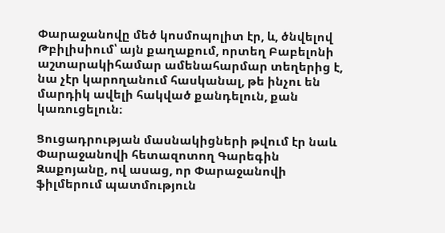Փարաջանովը մեծ կոսմոպոլիտ էր, և, ծնվելով Թբիլիսիում՝ այն քաղաքում, որտեղ Բաբելոնի աշտարակիհամար ամենահարմար տեղերից է, նա չէր կարողանում հասկանալ, թե ինչու են մարդիկ ավելի հակված քանդելուն, քան կառուցելուն։

Ցուցադրության մասնակիցների թվում էր նաև Փարաջանովի հետազոտող Գարեգին Զաքոյանը, ով ասաց, որ Փարաջանովի ֆիլմերում պատմություն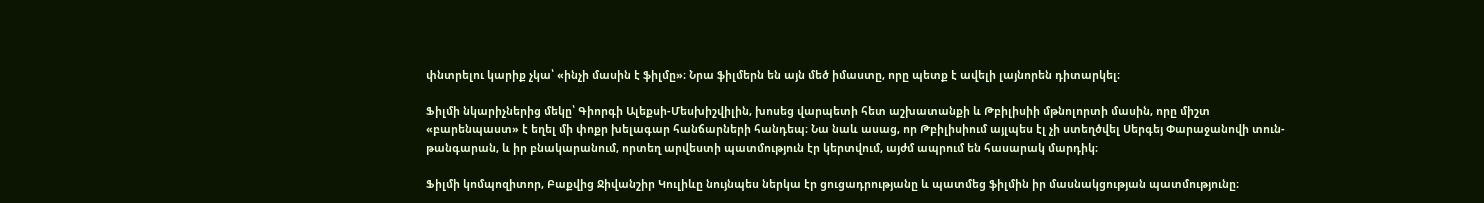փնտրելու կարիք չկա՝ «ինչի մասին է ֆիլմը»։ Նրա ֆիլմերն են այն մեծ իմաստը, որը պետք է ավելի լայնորեն դիտարկել։

Ֆիլմի նկարիչներից մեկը՝ Գիորգի Ալեքսի-Մեսխիշվիլին, խոսեց վարպետի հետ աշխատանքի և Թբիլիսիի մթնոլորտի մասին, որը միշտ «բարենպաստ» է եղել մի փոքր խելագար հանճարների հանդեպ։ Նա նաև ասաց, որ Թբիլիսիում այլպես էլ չի ստեղծվել Սերգեյ Փարաջանովի տուն-թանգարան, և իր բնակարանում, որտեղ արվեստի պատմություն էր կերտվում, այժմ ապրում են հասարակ մարդիկ։

Ֆիլմի կոմպոզիտոր, Բաքվից Ջիվանշիր Կուլիևը նույնպես ներկա էր ցուցադրությանը և պատմեց ֆիլմին իր մասնակցության պատմությունը։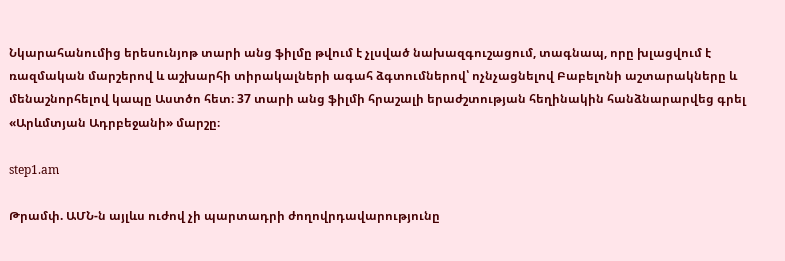Նկարահանումից երեսունյոթ տարի անց ֆիլմը թվում է չլսված նախազգուշացում, տագնապ, որը խլացվում է ռազմական մարշերով և աշխարհի տիրակալների ագահ ձգտումներով՝ ոչնչացնելով Բաբելոնի աշտարակները և մենաշնորհելով կապը Աստծո հետ։ 37 տարի անց ֆիլմի հրաշալի երաժշտության հեղինակին հանձնարարվեց գրել «Արևմտյան Ադրբեջանի» մարշը։

step1.am

Թրամփ. ԱՄՆ-ն այլևս ուժով չի պարտադրի ժողովրդավարությունը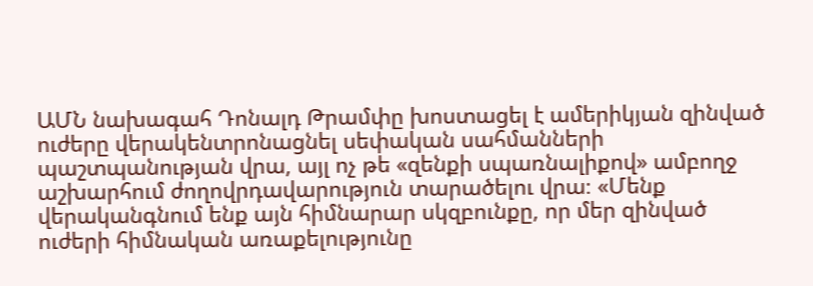ԱՄՆ նախագահ Դոնալդ Թրամփը խոստացել է ամերիկյան զինված ուժերը վերակենտրոնացնել սեփական սահմանների պաշտպանության վրա, այլ ոչ թե «զենքի սպառնալիքով» ամբողջ աշխարհում ժողովրդավարություն տարածելու վրա։ «Մենք վերականգնում ենք այն հիմնարար սկզբունքը, որ մեր զինված ուժերի հիմնական առաքելությունը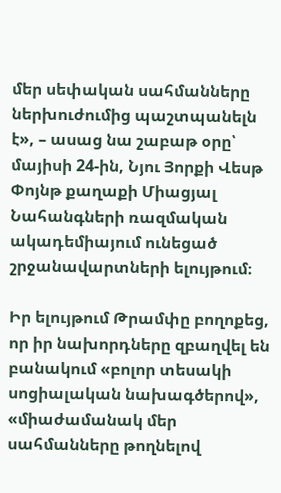մեր սեփական սահմանները ներխուժումից պաշտպանելն է», – ասաց նա շաբաթ օրը՝ մայիսի 24-ին, Նյու Յորքի Վեսթ Փոյնթ քաղաքի Միացյալ Նահանգների ռազմական ակադեմիայում ունեցած շրջանավարտների ելույթում։

Իր ելույթում Թրամփը բողոքեց, որ իր նախորդները զբաղվել են բանակում «բոլոր տեսակի սոցիալական նախագծերով», «միաժամանակ մեր սահմանները թողնելով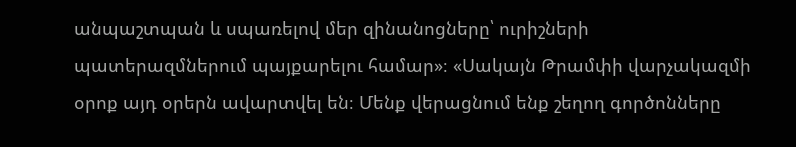անպաշտպան և սպառելով մեր զինանոցները՝ ուրիշների պատերազմներում պայքարելու համար»։ «Սակայն Թրամփի վարչակազմի օրոք այդ օրերն ավարտվել են։ Մենք վերացնում ենք շեղող գործոնները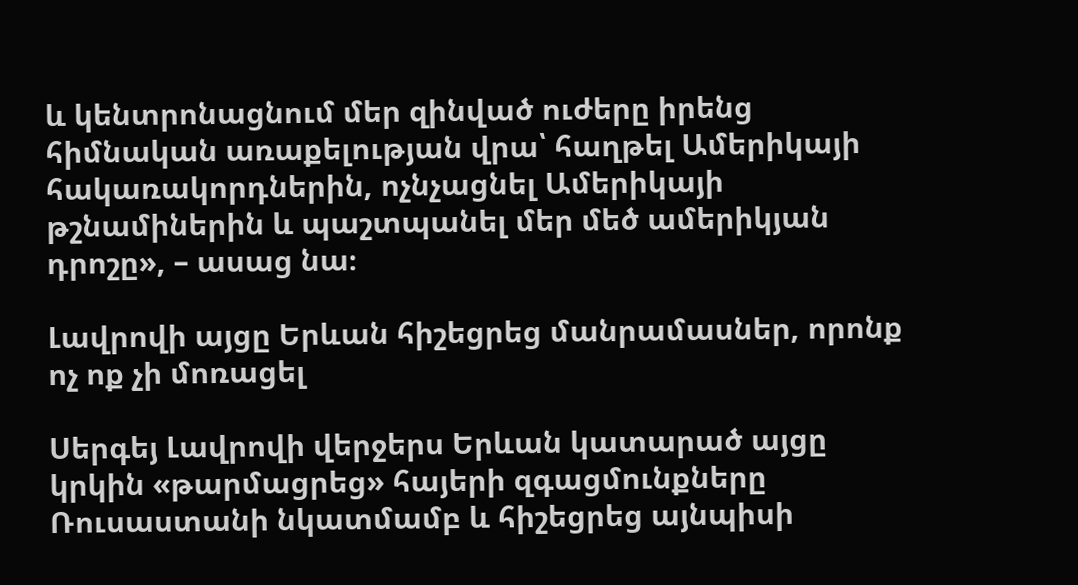և կենտրոնացնում մեր զինված ուժերը իրենց հիմնական առաքելության վրա՝ հաղթել Ամերիկայի հակառակորդներին, ոչնչացնել Ամերիկայի թշնամիներին և պաշտպանել մեր մեծ ամերիկյան դրոշը», – ասաց նա։

Լավրովի այցը Երևան հիշեցրեց մանրամասներ, որոնք ոչ ոք չի մոռացել

Սերգեյ Լավրովի վերջերս Երևան կատարած այցը կրկին «թարմացրեց» հայերի զգացմունքները Ռուսաստանի նկատմամբ և հիշեցրեց այնպիսի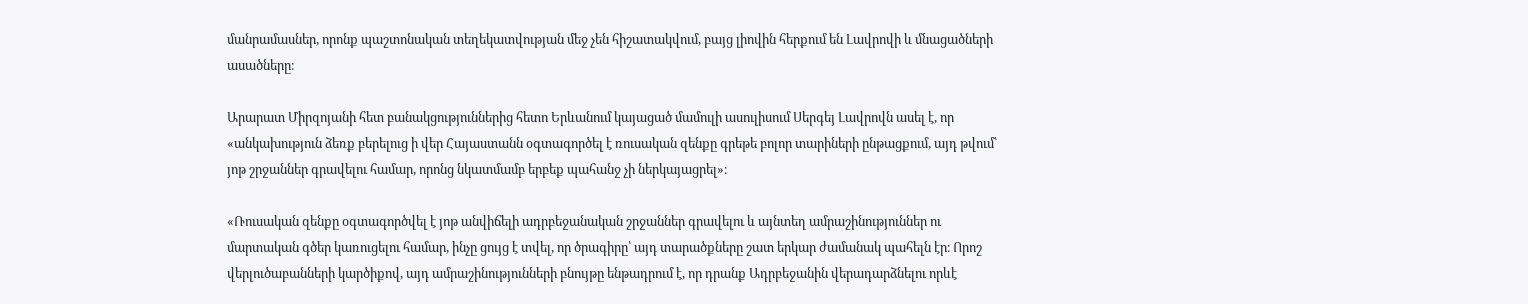մանրամասներ, որոնք պաշտոնական տեղեկատվության մեջ չեն հիշատակվում, բայց լիովին հերքում են Լավրովի և մնացածների ասածները։

Արարատ Միրզոյանի հետ բանակցություններից հետո Երևանում կայացած մամուլի ասուլիսում Սերգեյ Լավրովն ասել է, որ «անկախություն ձեռք բերելուց ի վեր Հայաստանն օգտագործել է ռուսական զենքը գրեթե բոլոր տարիների ընթացքում, այդ թվում՝ յոթ շրջաններ գրավելու համար, որոնց նկատմամբ երբեք պահանջ չի ներկայացրել»։

«Ռուսական զենքը օգտագործվել է յոթ անվիճելի ադրբեջանական շրջաններ գրավելու և այնտեղ ամրաշինություններ ու մարտական գծեր կառուցելու համար, ինչը ցույց է տվել, որ ծրագիրը՝ այդ տարածքները շատ երկար ժամանակ պահելն էր։ Որոշ վերլուծաբանների կարծիքով, այդ ամրաշինությունների բնույթը ենթադրում է, որ դրանք Ադրբեջանին վերադարձնելու որևէ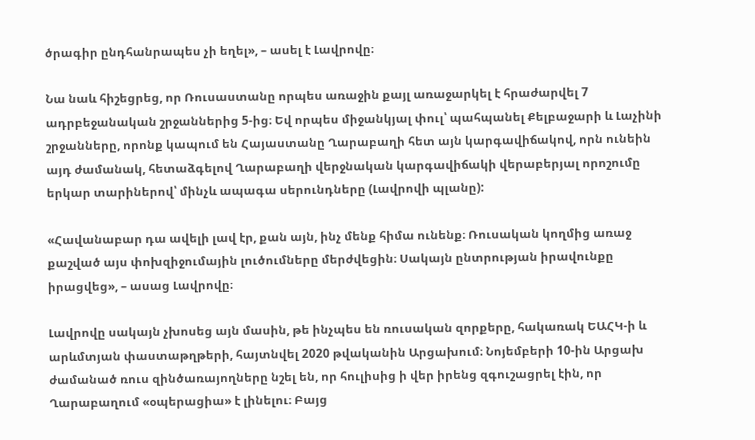ծրագիր ընդհանրապես չի եղել», – ասել է Լավրովը։

Նա նաև հիշեցրեց, որ Ռուսաստանը որպես առաջին քայլ առաջարկել է հրաժարվել 7 ադրբեջանական շրջաններից 5-ից։ Եվ որպես միջանկյալ փուլ՝ պահպանել Քելբաջարի և Լաչինի շրջանները, որոնք կապում են Հայաստանը Ղարաբաղի հետ այն կարգավիճակով, որն ունեին այդ ժամանակ, հետաձգելով Ղարաբաղի վերջնական կարգավիճակի վերաբերյալ որոշումը երկար տարիներով՝ մինչև ապագա սերունդները (Լավրովի պլանը):

«Հավանաբար դա ավելի լավ էր, քան այն, ինչ մենք հիմա ունենք։ Ռուսական կողմից առաջ քաշված այս փոխզիջումային լուծումները մերժվեցին։ Սակայն ընտրության իրավունքը իրացվեց», – ասաց Լավրովը։

Լավրովը սակայն չխոսեց այն մասին, թե ինչպես են ռուսական զորքերը, հակառակ ԵԱՀԿ-ի և արևմտյան փաստաթղթերի, հայտնվել 2020 թվականին Արցախում։ Նոյեմբերի 10-ին Արցախ ժամանած ռուս զինծառայողները նշել են, որ հուլիսից ի վեր իրենց զգուշացրել էին, որ Ղարաբաղում «օպերացիա» է լինելու։ Բայց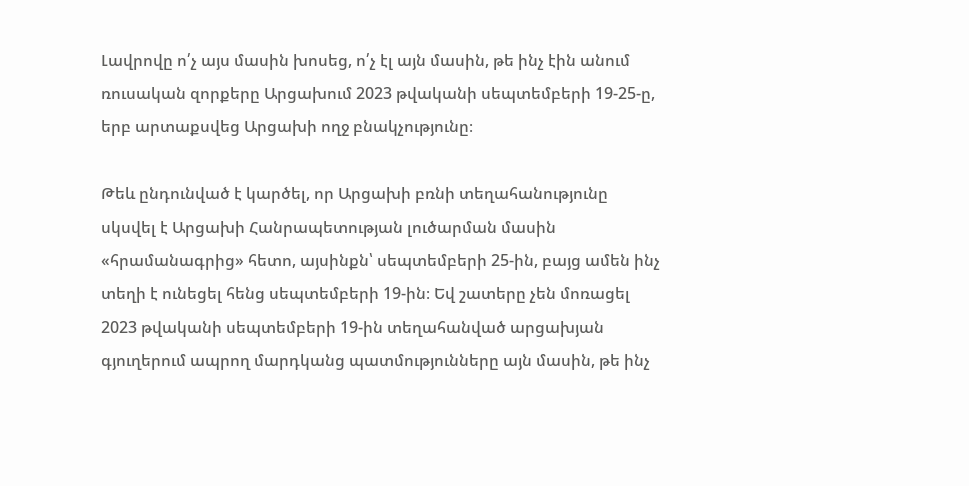Լավրովը ո՛չ այս մասին խոսեց, ո՛չ էլ այն մասին, թե ինչ էին անում ռուսական զորքերը Արցախում 2023 թվականի սեպտեմբերի 19-25-ը, երբ արտաքսվեց Արցախի ողջ բնակչությունը։

Թեև ընդունված է կարծել, որ Արցախի բռնի տեղահանությունը սկսվել է Արցախի Հանրապետության լուծարման մասին «հրամանագրից» հետո, այսինքն՝ սեպտեմբերի 25-ին, բայց ամեն ինչ տեղի է ունեցել հենց սեպտեմբերի 19-ին։ Եվ շատերը չեն մոռացել 2023 թվականի սեպտեմբերի 19-ին տեղահանված արցախյան գյուղերում ապրող մարդկանց պատմությունները այն մասին, թե ինչ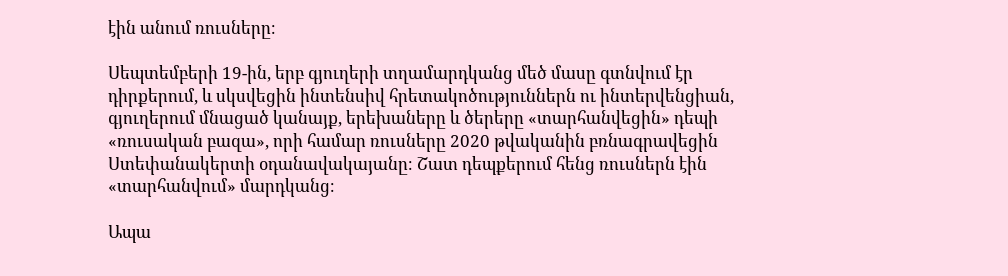էին անում ռուսները։

Սեպտեմբերի 19-ին, երբ գյուղերի տղամարդկանց մեծ մասը գտնվում էր դիրքերում, և սկսվեցին ինտենսիվ հրետակոծություններն ու ինտերվենցիան, գյուղերում մնացած կանայք, երեխաները և ծերերը «տարհանվեցին» դեպի «ռուսական բազա», որի համար ռուսները 2020 թվականին բռնագրավեցին Ստեփանակերտի օդանավակայանը։ Շատ դեպքերում հենց ռուսներն էին «տարհանվում» մարդկանց։

Ապա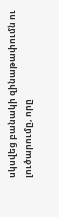սկսվեց բանակի զինաթափումն ու լուծարումը, որը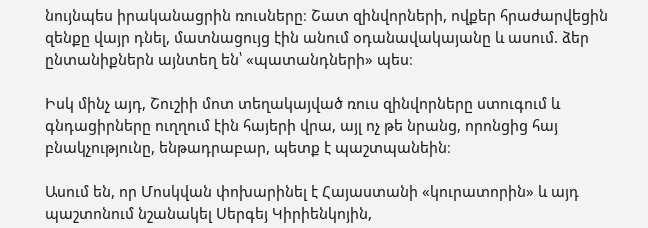նույնպես իրականացրին ռուսները։ Շատ զինվորների, ովքեր հրաժարվեցին զենքը վայր դնել, մատնացույց էին անում օդանավակայանը և ասում. ձեր ընտանիքներն այնտեղ են՝ «պատանդների» պես։

Իսկ մինչ այդ, Շուշիի մոտ տեղակայված ռուս զինվորները ստուգում և գնդացիրները ուղղում էին հայերի վրա, այլ ոչ թե նրանց, որոնցից հայ բնակչությունը, ենթադրաբար, պետք է պաշտպանեին։

Ասում են, որ Մոսկվան փոխարինել է Հայաստանի «կուրատորին» և այդ պաշտոնում նշանակել Սերգեյ Կիրիենկոյին,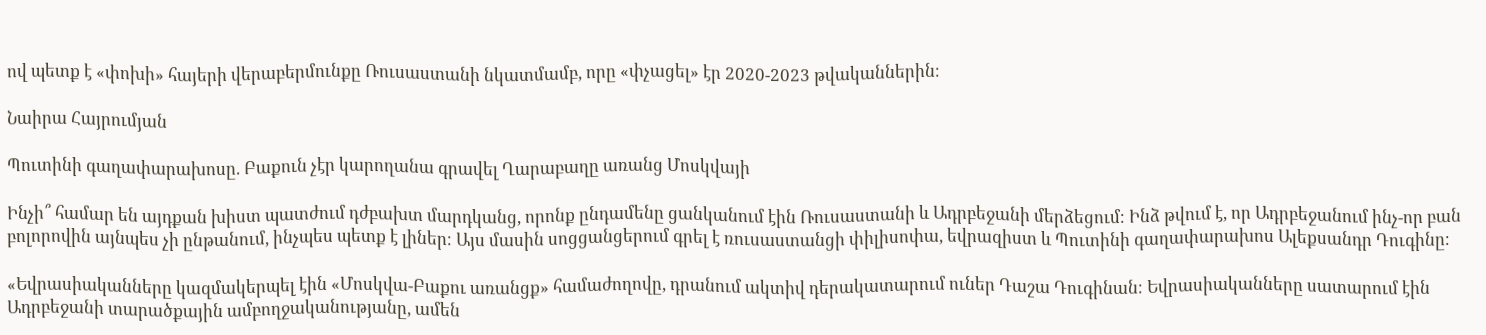ով պետք է «փոխի» հայերի վերաբերմունքը Ռուսաստանի նկատմամբ, որը «փչացել» էր 2020-2023 թվականներին։

Նաիրա Հայրումյան

Պուտինի գաղափարախոսը. Բաքուն չէր կարողանա գրավել Ղարաբաղը առանց Մոսկվայի

Ինչի՞ համար են այդքան խիստ պատժում դժբախտ մարդկանց, որոնք ընդամենը ցանկանում էին Ռուսաստանի և Ադրբեջանի մերձեցում։ Ինձ թվում է, որ Ադրբեջանում ինչ-որ բան բոլորովին այնպես չի ընթանում, ինչպես պետք է լիներ։ Այս մասին սոցցանցերում գրել է ռուսաստանցի փիլիսոփա, եվրազիստ և Պուտինի գաղափարախոս Ալեքսանդր Դուգինը։

«Եվրասիականները կազմակերպել էին «Մոսկվա-Բաքու առանցք» համաժողովը, դրանում ակտիվ դերակատարում ուներ Դաշա Դուգինան։ Եվրասիականները սատարում էին Ադրբեջանի տարածքային ամբողջականությանը, ամեն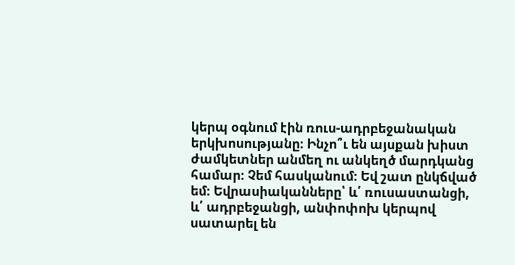կերպ օգնում էին ռուս-ադրբեջանական երկխոսությանը։ Ինչո՞ւ են այսքան խիստ ժամկետներ անմեղ ու անկեղծ մարդկանց համար։ Չեմ հասկանում։ Եվ շատ ընկճված եմ։ Եվրասիականները՝ և՛ ռուսաստանցի, և՛ ադրբեջանցի, անփոփոխ կերպով սատարել են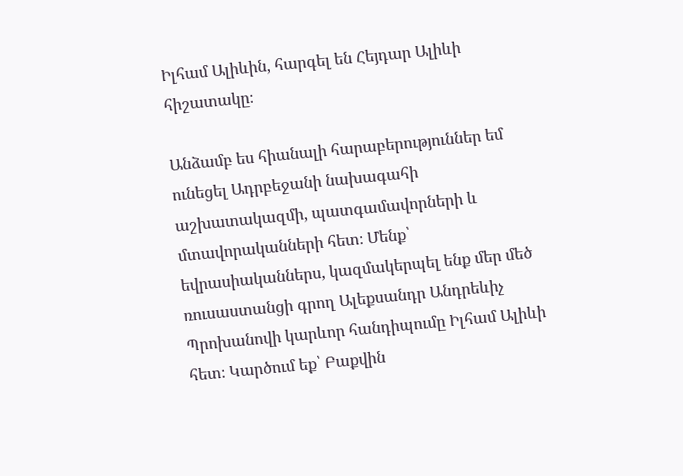Իլհամ Ալիևին, հարգել են Հեյդար Ալիևի հիշատակը։

Անձամբ ես հիանալի հարաբերություններ եմ ունեցել Ադրբեջանի նախագահի աշխատակազմի, պատգամավորների և մտավորականների հետ։ Մենք՝ եվրասիականներս, կազմակերպել ենք մեր մեծ ռուսաստանցի գրող Ալեքսանդր Անդրեևիչ Պրոխանովի կարևոր հանդիպումը Իլհամ Ալիևի հետ։ Կարծում եք՝ Բաքվին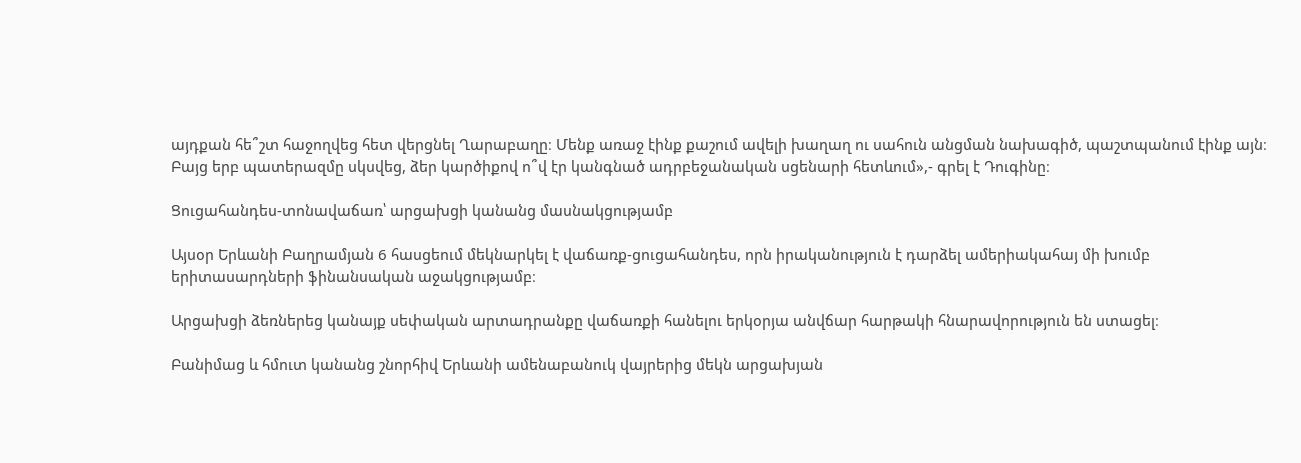այդքան հե՞շտ հաջողվեց հետ վերցնել Ղարաբաղը։ Մենք առաջ էինք քաշում ավելի խաղաղ ու սահուն անցման նախագիծ, պաշտպանում էինք այն։ Բայց երբ պատերազմը սկսվեց, ձեր կարծիքով ո՞վ էր կանգնած ադրբեջանական սցենարի հետևում»,- գրել է Դուգինը։

Ցուցահանդես-տոնավաճառ՝ արցախցի կանանց մասնակցությամբ

Այսօր Երևանի Բաղրամյան 6 հասցեում մեկնարկել է վաճառք-ցուցահանդես, որն իրականություն է դարձել ամերիակահայ մի խումբ երիտասարդների ֆինանսական աջակցությամբ։

Արցախցի ձեռներեց կանայք սեփական արտադրանքը վաճառքի հանելու երկօրյա անվճար հարթակի հնարավորություն են ստացել։

Բանիմաց և հմուտ կանանց շնորհիվ Երևանի ամենաբանուկ վայրերից մեկն արցախյան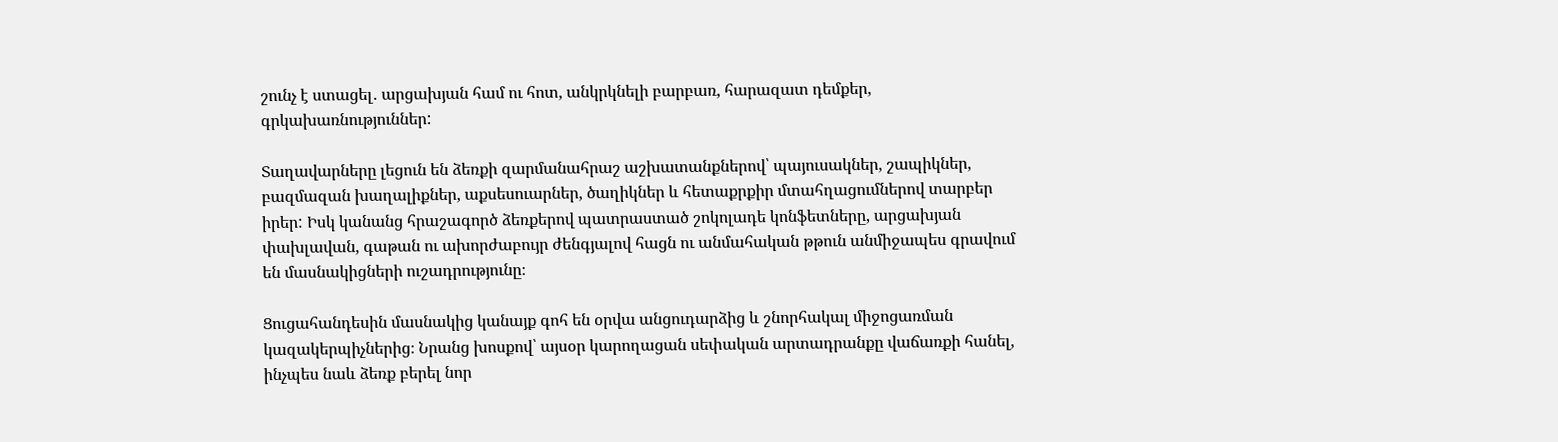շունչ է ստացել․ արցախյան համ ու հոտ, անկրկնելի բարբառ, հարազատ դեմքեր, գրկախառնություններ:

Տաղավարները լեցուն են ձեռքի զարմանահրաշ աշխատանքներով՝ պայուսակներ, շապիկներ, բազմազան խաղալիքներ, աքսեսուարներ, ծաղիկներ և հետաքրքիր մտահղացումներով տարբեր իրեր: Իսկ կանանց հրաշագործ ձեռքերով պատրաստած շոկոլադե կոնֆետները, արցախյան փախլավան, գաթան ու ախորժաբույր ժենգյալով հացն ու անմահական թթուն անմիջապես գրավում են մասնակիցների ուշադրությունը։

Ցուցահանդեսին մասնակից կանայք գոհ են օրվա անցուդարձից և շնորհակալ միջոցառման կազակերպիչներից։ Նրանց խոսքով՝ այսօր կարողացան սեփական արտադրանքը վաճառքի հանել, ինչպես նաև ձեռք բերել նոր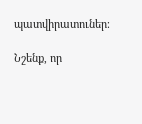պատվիրատուներ։

Նշենք, որ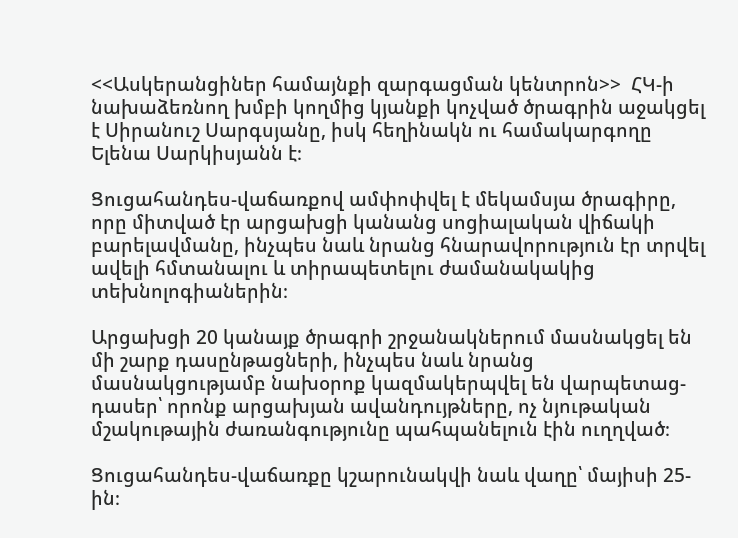<<Ասկերանցիներ համայնքի զարգացման կենտրոն>>  ՀԿ-ի նախաձեռնող խմբի կողմից կյանքի կոչված ծրագրին աջակցել է Սիրանուշ Սարգսյանը, իսկ հեղինակն ու համակարգողը Ելենա Սարկիսյանն է։

Ցուցահանդես-վաճառքով ամփոփվել է մեկամսյա ծրագիրը, որը միտված էր արցախցի կանանց սոցիալական վիճակի բարելավմանը, ինչպես նաև նրանց հնարավորություն էր տրվել ավելի հմտանալու և տիրապետելու ժամանակակից տեխնոլոգիաներին։

Արցախցի 20 կանայք ծրագրի շրջանակներում մասնակցել են մի շարք դասընթացների, ինչպես նաև նրանց մասնակցությամբ նախօրոք կազմակերպվել են վարպետաց-դասեր՝ որոնք արցախյան ավանդույթները, ոչ նյութական մշակութային ժառանգությունը պահպանելուն էին ուղղված։

Ցուցահանդես-վաճառքը կշարունակվի նաև վաղը՝ մայիսի 25-ին։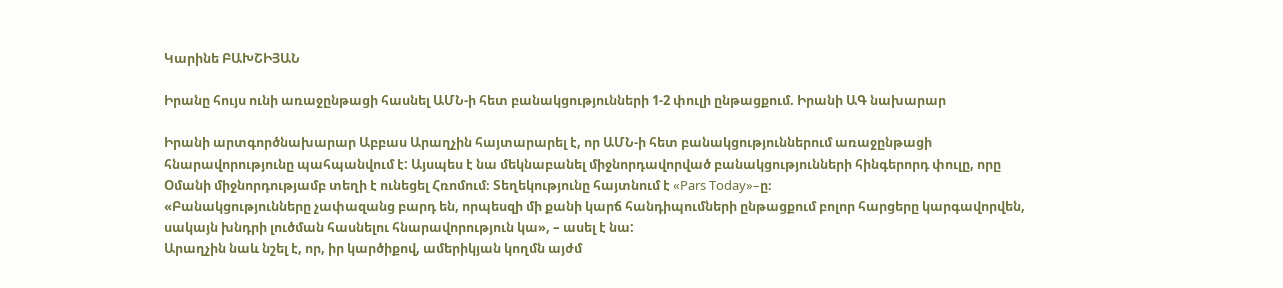Կարինե ԲԱԽՇԻՅԱՆ

Իրանը հույս ունի առաջընթացի հասնել ԱՄՆ-ի հետ բանակցությունների 1-2 փուլի ընթացքում. Իրանի ԱԳ նախարար

Իրանի արտգործնախարար Աբբաս Արաղչին հայտարարել է, որ ԱՄՆ-ի հետ բանակցություններում առաջընթացի հնարավորությունը պահպանվում է: Այսպես է նա մեկնաբանել միջնորդավորված բանակցությունների հինգերորդ փուլը, որը Օմանի միջնորդությամբ տեղի է ունեցել Հռոմում։ Տեղեկությունը հայտնում է «Pars Today»–ը։
«Բանակցությունները չափազանց բարդ են, որպեսզի մի քանի կարճ հանդիպումների ընթացքում բոլոր հարցերը կարգավորվեն, սակայն խնդրի լուծման հասնելու հնարավորություն կա», – ասել է նա:
Արաղչին նաև նշել է, որ, իր կարծիքով, ամերիկյան կողմն այժմ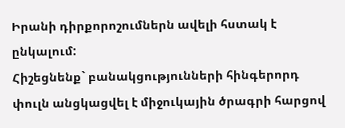Իրանի դիրքորոշումներն ավելի հստակ է ընկալում:
Հիշեցնենք` բանակցությունների հինգերորդ փուլն անցկացվել է միջուկային ծրագրի հարցով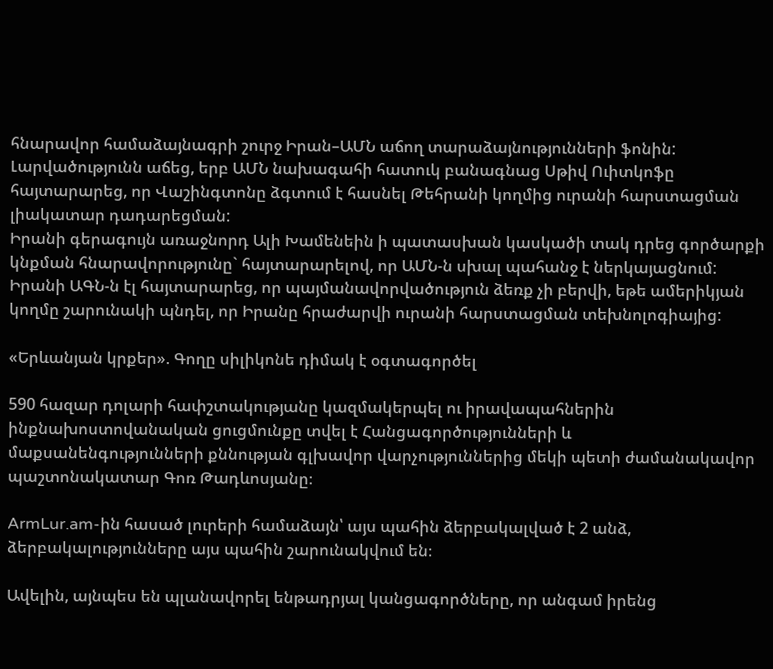հնարավոր համաձայնագրի շուրջ Իրան–ԱՄՆ աճող տարաձայնությունների ֆոնին: Լարվածությունն աճեց, երբ ԱՄՆ նախագահի հատուկ բանագնաց Սթիվ Ուիտկոֆը հայտարարեց, որ Վաշինգտոնը ձգտում է հասնել Թեհրանի կողմից ուրանի հարստացման լիակատար դադարեցման:
Իրանի գերագույն առաջնորդ Ալի Խամենեին ի պատասխան կասկածի տակ դրեց գործարքի կնքման հնարավորությունը` հայտարարելով, որ ԱՄՆ-ն սխալ պահանջ է ներկայացնում: Իրանի ԱԳՆ-ն էլ հայտարարեց, որ պայմանավորվածություն ձեռք չի բերվի, եթե ամերիկյան կողմը շարունակի պնդել, որ Իրանը հրաժարվի ուրանի հարստացման տեխնոլոգիայից:

«Երևանյան կրքեր». Գողը սիլիկոնե դիմակ է օգտագործել

590 հազար դոլարի հափշտակությանը կազմակերպել ու իրավապահներին ինքնախոստովանական ցուցմունքը տվել է Հանցագործությունների և մաքսանենգությունների քննության գլխավոր վարչություններից մեկի պետի ժամանակավոր պաշտոնակատար Գոռ Թադևոսյանը։

ArmLur.am-ին հասած լուրերի համաձայն՝ այս պահին ձերբակալված է 2 անձ, ձերբակալությունները այս պահին շարունակվում են։

Ավելին, այնպես են պլանավորել ենթադրյալ կանցագործները, որ անգամ իրենց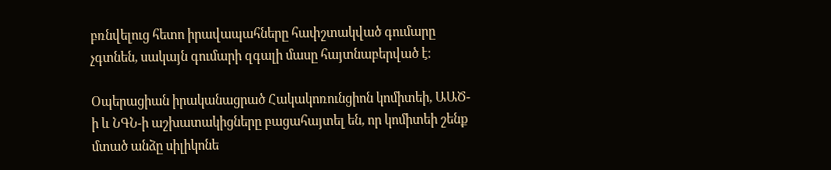բռնվելուց հետո իրավապահները հափշտակված գումարը չգտնեն, սակայն գումարի զգալի մասը հայտնաբերված է։

Օպերացիան իրականացրած Հակակոռունցիոն կոմիտեի, ԱԱԾ-ի և ՆԳՆ-ի աշխատակիցները բացահայտել են, որ կոմիտեի շենք մտած անձը սիլիկոնե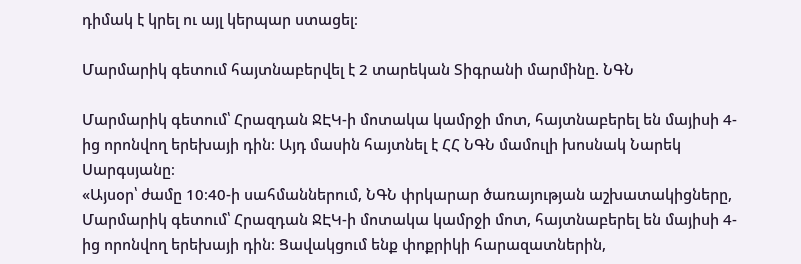դիմակ է կրել ու այլ կերպար ստացել։

Մարմարիկ գետում հայտնաբերվել է 2 տարեկան Տիգրանի մարմինը. ՆԳՆ

Մարմարիկ գետում՝ Հրազդան ՋԷԿ-ի մոտակա կամրջի մոտ, հայտնաբերել են մայիսի 4-ից որոնվող երեխայի դին։ Այդ մասին հայտնել է ՀՀ ՆԳՆ մամուլի խոսնակ Նարեկ Սարգսյանը։
«Այսօր՝ ժամը 10։40-ի սահմաններում, ՆԳՆ փրկարար ծառայության աշխատակիցները, Մարմարիկ գետում՝ Հրազդան ՋԷԿ-ի մոտակա կամրջի մոտ, հայտնաբերել են մայիսի 4-ից որոնվող երեխայի դին։ Ցավակցում ենք փոքրիկի հարազատներին,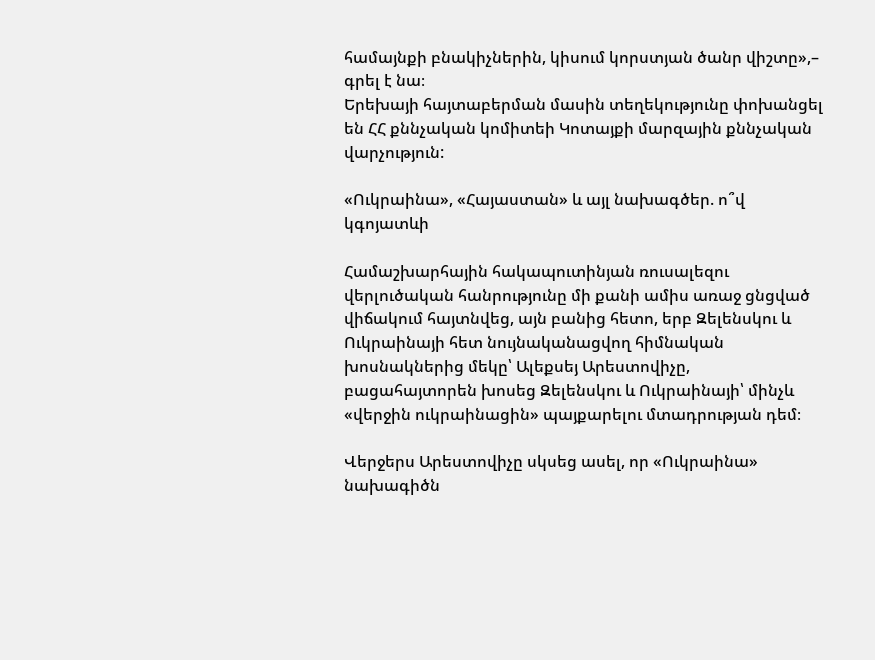համայնքի բնակիչներին, կիսում կորստյան ծանր վիշտը»,– գրել է նա։
Երեխայի հայտաբերման մասին տեղեկությունը փոխանցել են ՀՀ քննչական կոմիտեի Կոտայքի մարզային քննչական վարչություն:

«Ուկրաինա», «Հայաստան» և այլ նախագծեր. ո՞վ կգոյատևի

Համաշխարհային հակապուտինյան ռուսալեզու վերլուծական հանրությունը մի քանի ամիս առաջ ցնցված վիճակում հայտնվեց, այն բանից հետո, երբ Զելենսկու և Ուկրաինայի հետ նույնականացվող հիմնական խոսնակներից մեկը՝ Ալեքսեյ Արեստովիչը, բացահայտորեն խոսեց Զելենսկու և Ուկրաինայի՝ մինչև «վերջին ուկրաինացին» պայքարելու մտադրության դեմ։

Վերջերս Արեստովիչը սկսեց ասել, որ «Ուկրաինա» նախագիծն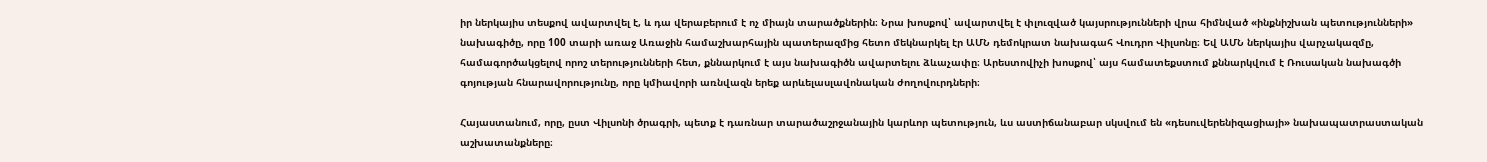իր ներկայիս տեսքով ավարտվել է, և դա վերաբերում է ոչ միայն տարածքներին։ Նրա խոսքով՝ ավարտվել է փլուզված կայսրությունների վրա հիմնված «ինքնիշխան պետությունների» նախագիծը, որը 100 տարի առաջ Առաջին համաշխարհային պատերազմից հետո մեկնարկել էր ԱՄՆ դեմոկրատ նախագահ Վուդրո Վիլսոնը։ Եվ ԱՄՆ ներկայիս վարչակազմը, համագործակցելով որոշ տերությունների հետ, քննարկում է այս նախագիծն ավարտելու ձևաչափը։ Արեստովիչի խոսքով՝ այս համատեքստում քննարկվում է Ռուսական նախագծի գոյության հնարավորությունը, որը կմիավորի առնվազն երեք արևելասլավոնական ժողովուրդների։

Հայաստանում, որը, ըստ Վիլսոնի ծրագրի, պետք է դառնար տարածաշրջանային կարևոր պետություն, ևս աստիճանաբար սկսվում են «դեսուվերենիզացիայի» նախապատրաստական աշխատանքները։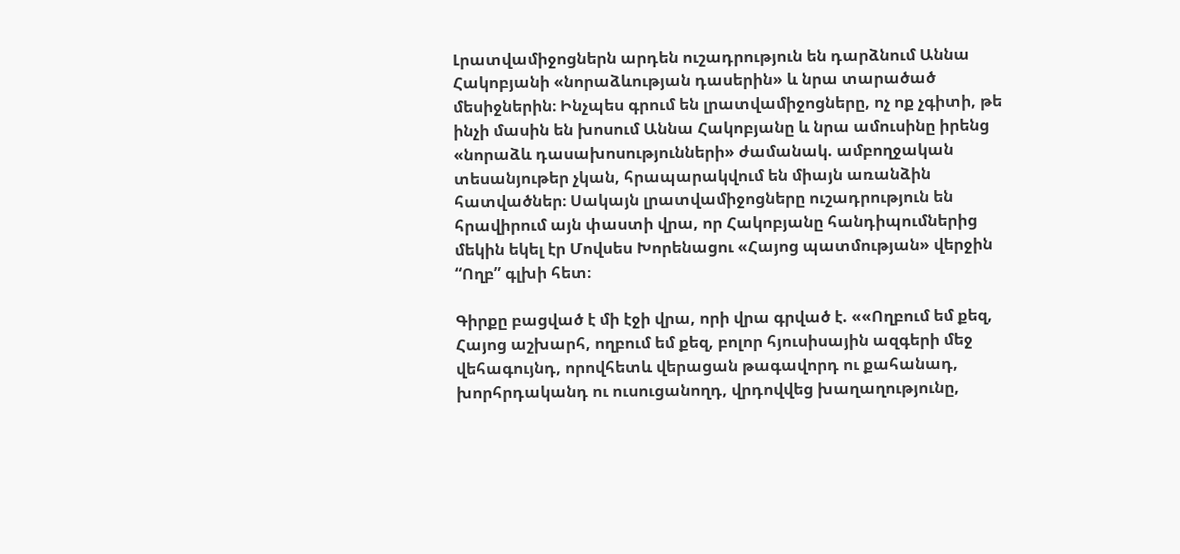Լրատվամիջոցներն արդեն ուշադրություն են դարձնում Աննա Հակոբյանի «նորաձևության դասերին» և նրա տարածած մեսիջներին։ Ինչպես գրում են լրատվամիջոցները, ոչ ոք չգիտի, թե ինչի մասին են խոսում Աննա Հակոբյանը և նրա ամուսինը իրենց «նորաձև դասախոսությունների» ժամանակ. ամբողջական տեսանյութեր չկան, հրապարակվում են միայն առանձին հատվածներ։ Սակայն լրատվամիջոցները ուշադրություն են հրավիրում այն փաստի վրա, որ Հակոբյանը հանդիպումներից մեկին եկել էր Մովսես Խորենացու «Հայոց պատմության» վերջին “Ողբ” գլխի հետ։

Գիրքը բացված է մի էջի վրա, որի վրա գրված է. ««Ողբում եմ քեզ, Հայոց աշխարհ, ողբում եմ քեզ, բոլոր հյուսիսային ազգերի մեջ վեհագույնդ, որովհետև վերացան թագավորդ ու քահանադ, խորհրդականդ ու ուսուցանողդ, վրդովվեց խաղաղությունը,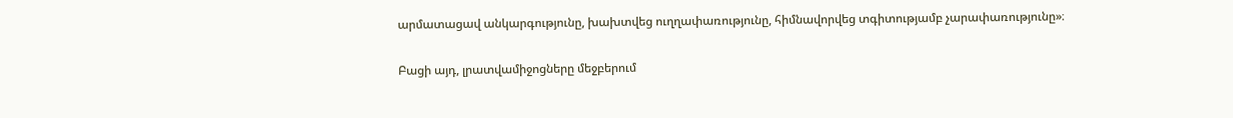արմատացավ անկարգությունը, խախտվեց ուղղափառությունը, հիմնավորվեց տգիտությամբ չարափառությունը»։

Բացի այդ, լրատվամիջոցները մեջբերում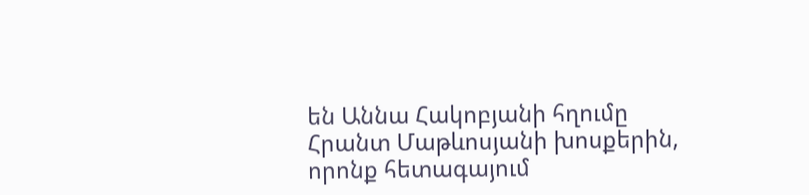են Աննա Հակոբյանի հղումը Հրանտ Մաթևոսյանի խոսքերին, որոնք հետագայում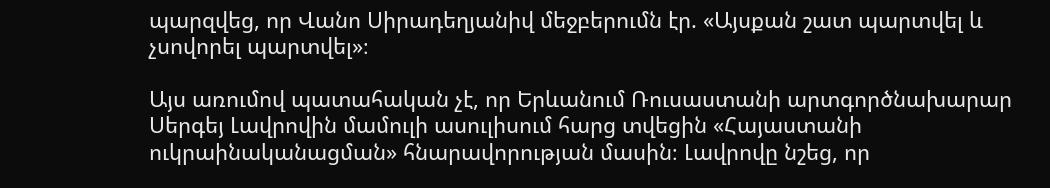պարզվեց, որ Վանո Սիրադեղյանիվ մեջբերումն էր. «Այսքան շատ պարտվել և չսովորել պարտվել»։

Այս առումով պատահական չէ, որ Երևանում Ռուսաստանի արտգործնախարար Սերգեյ Լավրովին մամուլի ասուլիսում հարց տվեցին «Հայաստանի ուկրաինականացման» հնարավորության մասին։ Լավրովը նշեց, որ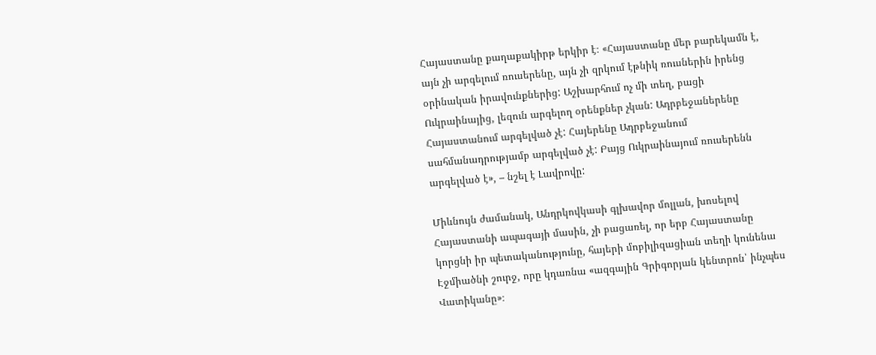Հայաստանը քաղաքակիրթ երկիր է։ «Հայաստանը մեր բարեկամն է, այն չի արգելում ռուսերենը, այն չի զրկում էթնիկ ռուսներին իրենց օրինական իրավունքներից: Աշխարհում ոչ մի տեղ, բացի Ուկրաինայից, լեզուն արգելող օրենքներ չկան: Ադրբեջաներենը Հայաստանում արգելված չէ: Հայերենը Ադրբեջանում սահմանադրությամբ արգելված չէ: Բայց Ուկրաինայում ռուսերենն արգելված է», – նշել է Լավրովը:

Միևնույն ժամանակ, Անդրկովկասի գլխավոր մոլլան, խոսելով Հայաստանի ապագայի մասին, չի բացառել, որ երբ Հայաստանը կորցնի իր պետականությունը, հայերի մոբիլիզացիան տեղի կունենա Էջմիածնի շուրջ, որը կդառնա «ազգային Գրիգորյան կենտրոն՝ ինչպես Վատիկանը»։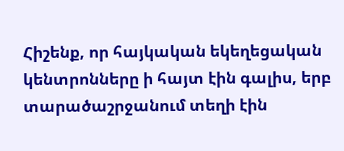Հիշենք, որ հայկական եկեղեցական կենտրոնները ի հայտ էին գալիս, երբ տարածաշրջանում տեղի էին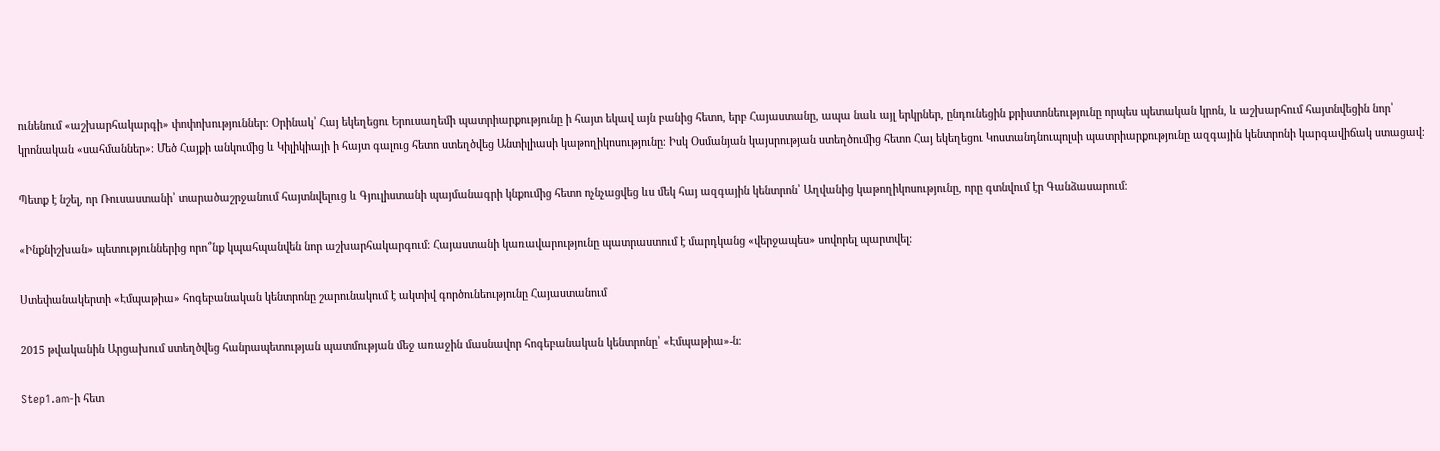ունենում «աշխարհակարգի» փոփոխություններ։ Օրինակ՝ Հայ եկեղեցու Երուսաղեմի պատրիարքությունը ի հայտ եկավ այն բանից հետո, երբ Հայաստանը, ապա նաև այլ երկրներ, ընդունեցին քրիստոնեությունը որպես պետական կրոն, և աշխարհում հայտնվեցին նոր՝ կրոնական «սահմաններ»։ Մեծ Հայքի անկումից և Կիլիկիայի ի հայտ գալուց հետո ստեղծվեց Անտիլիասի կաթողիկոսությունը։ Իսկ Օսմանյան կայսրության ստեղծումից հետո Հայ եկեղեցու Կոստանդնուպոլսի պատրիարքությունը ազգային կենտրոնի կարգավիճակ ստացավ։

Պետք է նշել, որ Ռուսաստանի՝ տարածաշրջանում հայտնվելուց և Գյուլիստանի պայմանագրի կնքումից հետո ոչնչացվեց ևս մեկ հայ ազգային կենտրոն՝ Աղվանից կաթողիկոսությունը, որը գտնվում էր Գանձասարում։

«Ինքնիշխան» պետություններից որո՞նք կպահպանվեն նոր աշխարհակարգում։ Հայաստանի կառավարությունը պատրաստում է մարդկանց «վերջապես» սովորել պարտվել։

Ստեփանակերտի «Էմպաթիա» հոգեբանական կենտրոնը շարունակում է ակտիվ գործունեությունը Հայաստանում

2015 թվականին Արցախում ստեղծվեց հանրապետության պատմության մեջ առաջին մասնավոր հոգեբանական կենտրոնը՝ «Էմպաթիա»-ն։

Step1.am-ի հետ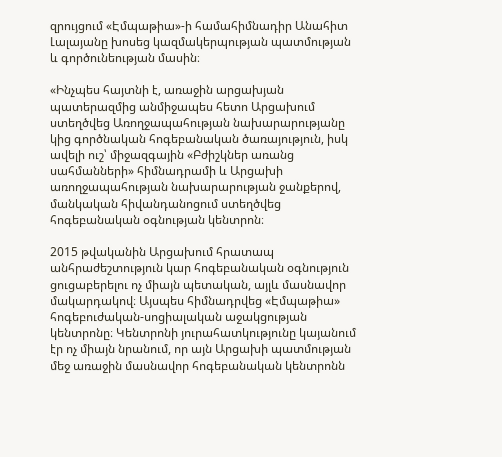զրույցում «Էմպաթիա»-ի համահիմնադիր Անահիտ Լալայանը խոսեց կազմակերպության պատմության և գործունեության մասին։

«Ինչպես հայտնի է, առաջին արցախյան պատերազմից անմիջապես հետո Արցախում ստեղծվեց Առողջապահության նախարարությանը կից գործնական հոգեբանական ծառայություն, իսկ ավելի ուշ՝ միջազգային «Բժիշկներ առանց սահմանների» հիմնադրամի և Արցախի առողջապահության նախարարության ջանքերով, մանկական հիվանդանոցում ստեղծվեց հոգեբանական օգնության կենտրոն։

2015 թվականին Արցախում հրատապ անհրաժեշտություն կար հոգեբանական օգնություն ցուցաբերելու ոչ միայն պետական, այլև մասնավոր մակարդակով։ Այսպես հիմնադրվեց «Էմպաթիա» հոգեբուժական-սոցիալական աջակցության կենտրոնը։ Կենտրոնի յուրահատկությունը կայանում էր ոչ միայն նրանում, որ այն Արցախի պատմության մեջ առաջին մասնավոր հոգեբանական կենտրոնն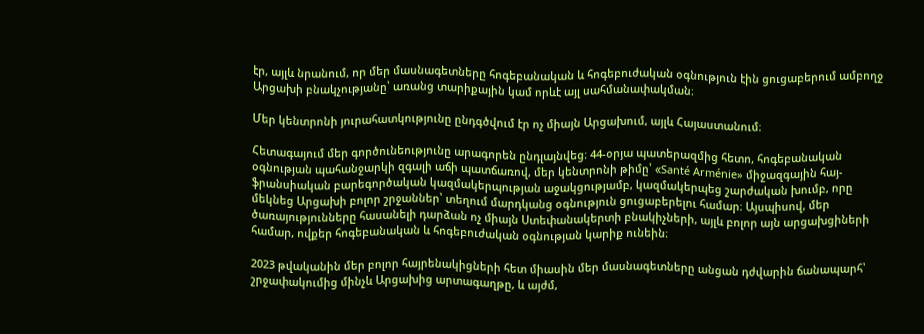էր, այլև նրանում, որ մեր մասնագետները հոգեբանական և հոգեբուժական օգնություն էին ցուցաբերում ամբողջ Արցախի բնակչությանը՝ առանց տարիքային կամ որևէ այլ սահմանափակման։

Մեր կենտրոնի յուրահատկությունը ընդգծվում էր ոչ միայն Արցախում, այլև Հայաստանում։

Հետագայում մեր գործունեությունը արագորեն ընդլայնվեց։ 44-օրյա պատերազմից հետո, հոգեբանական օգնության պահանջարկի զգալի աճի պատճառով, մեր կենտրոնի թիմը՝ «Santé Arménie» միջազգային հայ-ֆրանսիական բարեգործական կազմակերպության աջակցությամբ, կազմակերպեց շարժական խումբ, որը մեկնեց Արցախի բոլոր շրջաններ՝ տեղում մարդկանց օգնություն ցուցաբերելու համար։ Այսպիսով, մեր ծառայությունները հասանելի դարձան ոչ միայն Ստեփանակերտի բնակիչների, այլև բոլոր այն արցախցիների համար, ովքեր հոգեբանական և հոգեբուժական օգնության կարիք ունեին։

2023 թվականին մեր բոլոր հայրենակիցների հետ միասին մեր մասնագետները անցան դժվարին ճանապարհ՝ շրջափակումից մինչև Արցախից արտագաղթը, և այժմ,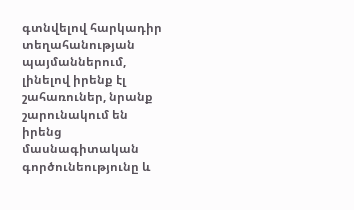գտնվելով հարկադիր տեղահանության պայմաններում, լինելով իրենք էլ շահառուներ, նրանք շարունակում են իրենց մասնագիտական գործունեությունը և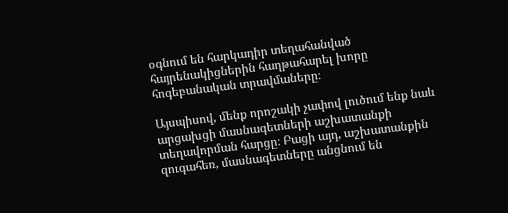օգնում են հարկադիր տեղահանված հայրենակիցներին հաղթահարել խորը հոգեբանական տրավմաները։

Այսպիսով, մենք որոշակի չափով լուծում ենք նաև արցախցի մասնագետների աշխատանքի տեղավորման հարցը։ Բացի այդ, աշխատանքին զուգահեռ, մասնագետները անցնում են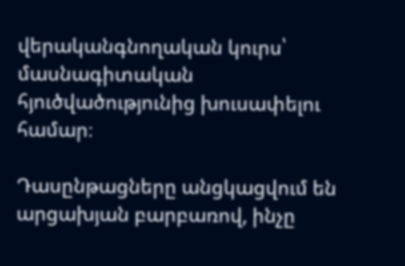վերականգնողական կուրս՝ մասնագիտական հյուծվածությունից խուսափելու համար։

Դասընթացները անցկացվում են արցախյան բարբառով, ինչը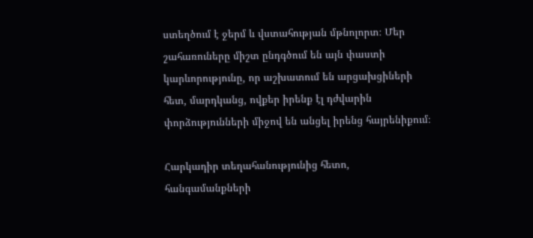ստեղծում է ջերմ և վստահության մթնոլորտ։ Մեր շահառուները միշտ ընդգծում են այն փաստի կարևորությունը, որ աշխատում են արցախցիների հետ, մարդկանց, ովքեր իրենք էլ դժվարին փորձությունների միջով են անցել իրենց հայրենիքում։

Հարկադիր տեղահանությունից հետո, հանգամանքների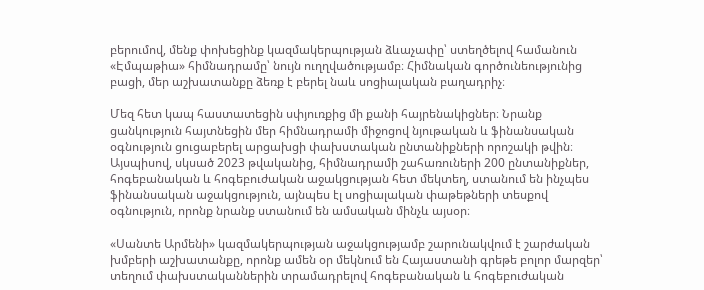բերումով, մենք փոխեցինք կազմակերպության ձևաչափը՝ ստեղծելով համանուն «Էմպաթիա» հիմնադրամը՝ նույն ուղղվածությամբ։ Հիմնական գործունեությունից բացի, մեր աշխատանքը ձեռք է բերել նաև սոցիալական բաղադրիչ։

Մեզ հետ կապ հաստատեցին սփյուռքից մի քանի հայրենակիցներ։ Նրանք ցանկություն հայտնեցին մեր հիմնադրամի միջոցով նյութական և ֆինանսական օգնություն ցուցաբերել արցախցի փախստական ընտանիքների որոշակի թվին։ Այսպիսով, սկսած 2023 թվականից, հիմնադրամի շահառուների 200 ընտանիքներ, հոգեբանական և հոգեբուժական աջակցության հետ մեկտեղ, ստանում են ինչպես ֆինանսական աջակցություն, այնպես էլ սոցիալական փաթեթների տեսքով օգնություն, որոնք նրանք ստանում են ամսական մինչև այսօր։

«Սանտե Արմենի» կազմակերպության աջակցությամբ շարունակվում է շարժական խմբերի աշխատանքը, որոնք ամեն օր մեկնում են Հայաստանի գրեթե բոլոր մարզեր՝ տեղում փախստականներին տրամադրելով հոգեբանական և հոգեբուժական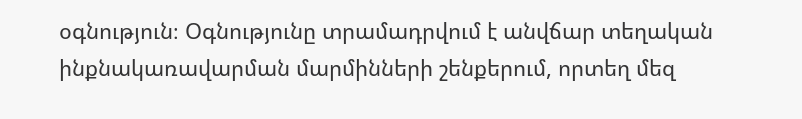օգնություն։ Օգնությունը տրամադրվում է անվճար տեղական ինքնակառավարման մարմինների շենքերում, որտեղ մեզ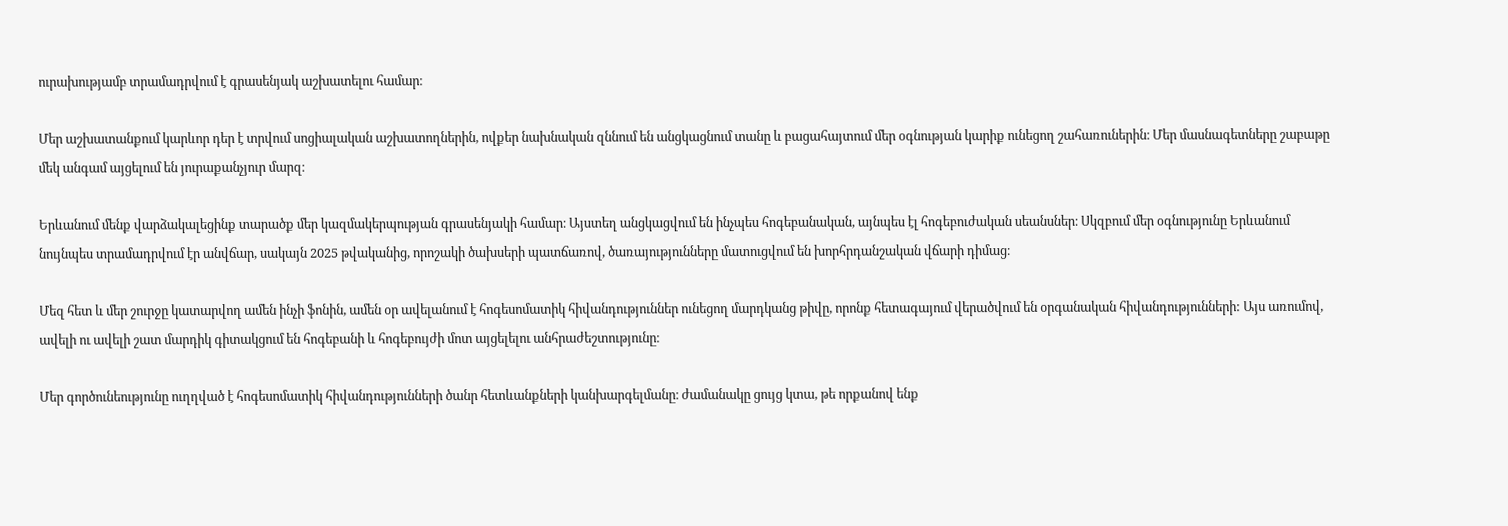ուրախությամբ տրամադրվում է գրասենյակ աշխատելու համար։

Մեր աշխատանքում կարևոր դեր է տրվում սոցիալական աշխատողներին, ովքեր նախնական զննում են անցկացնում տանը և բացահայտում մեր օգնության կարիք ունեցող շահառուներին։ Մեր մասնագետները շաբաթը մեկ անգամ այցելում են յուրաքանչյուր մարզ։

Երևանում մենք վարձակալեցինք տարածք մեր կազմակերպության գրասենյակի համար։ Այստեղ անցկացվում են ինչպես հոգեբանական, այնպես էլ հոգեբուժական սեանսներ։ Սկզբում մեր օգնությունը Երևանում նույնպես տրամադրվում էր անվճար, սակայն 2025 թվականից, որոշակի ծախսերի պատճառով, ծառայությունները մատուցվում են խորհրդանշական վճարի դիմաց։

Մեզ հետ և մեր շուրջը կատարվող ամեն ինչի ֆոնին, ամեն օր ավելանում է հոգեսոմատիկ հիվանդություններ ունեցող մարդկանց թիվը, որոնք հետագայում վերածվում են օրգանական հիվանդությունների: Այս առումով, ավելի ու ավելի շատ մարդիկ գիտակցում են հոգեբանի և հոգեբույժի մոտ այցելելու անհրաժեշտությունը։

Մեր գործունեությունը ուղղված է հոգեսոմատիկ հիվանդությունների ծանր հետևանքների կանխարգելմանը։ ժամանակը ցույց կտա, թե որքանով ենք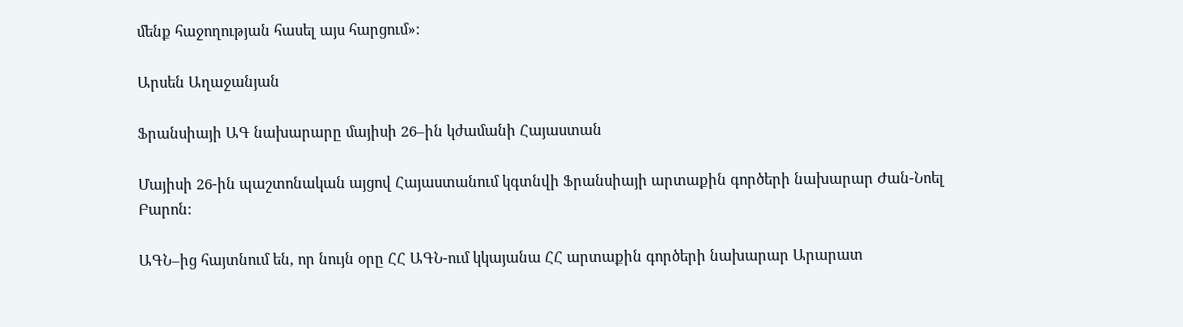մենք հաջողության հասել այս հարցում»։

Արսեն Աղաջանյան

Ֆրանսիայի ԱԳ նախարարը մայիսի 26–ին կժամանի Հայաստան

Մայիսի 26-ին պաշտոնական այցով Հայաստանում կգտնվի Ֆրանսիայի արտաքին գործերի նախարար Ժան-Նոել Բարոն:

ԱԳՆ–ից հայտնում են, որ նույն օրը ՀՀ ԱԳՆ-ում կկայանա ՀՀ արտաքին գործերի նախարար Արարատ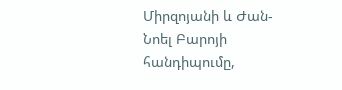Միրզոյանի և Ժան-Նոել Բարոյի հանդիպումը,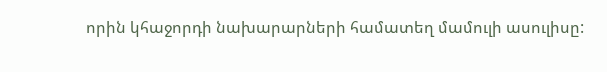որին կհաջորդի նախարարների համատեղ մամուլի ասուլիսը: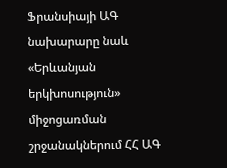Ֆրանսիայի ԱԳ նախարարը նաև «Երևանյան երկխոսություն» միջոցառման շրջանակներում ՀՀ ԱԳ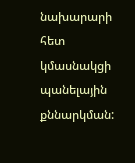նախարարի հետ կմասնակցի պանելային քննարկման: